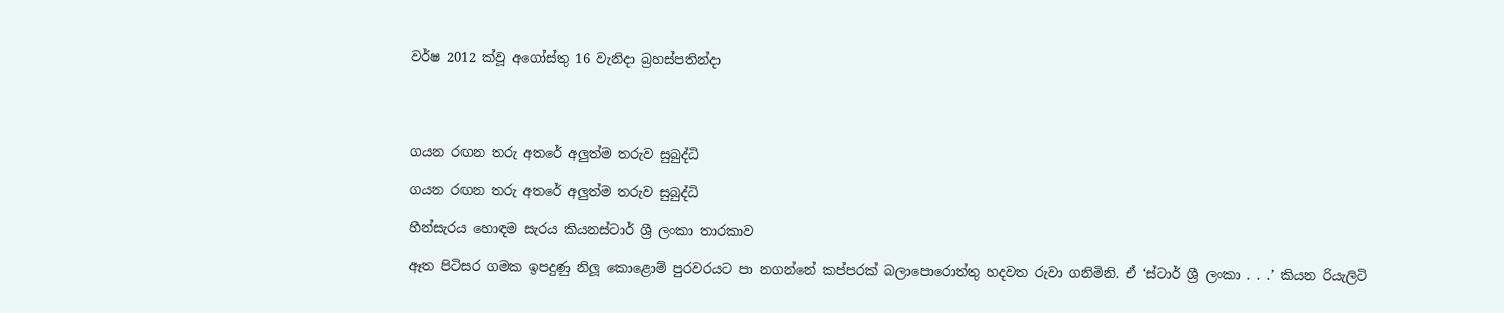වර්ෂ 2012 ක්වූ අගෝස්තු 16 වැනිදා බ්‍රහස්පතින්දා




ගයන රඟන තරු අතරේ අලුත්ම තරුව සුබුද්ධි

ගයන රඟන තරු අතරේ අලුත්ම තරුව සුබුද්ධි

හීන්සැරය හොඳම සැරය කියනස්ටාර් ශ්‍රී ලංකා තාරකාව

ඈත පිටිසර ගමක ඉපදුණු නිලූ කොළොම් පුරවරයට පා නගන්නේ කප්පරක් බලාපොරොත්තු හදවත රුවා ගනිමිනි. ඒ ‘ස්ටාර් ශ්‍රී ලංකා . . .’ කියන රියැලිටි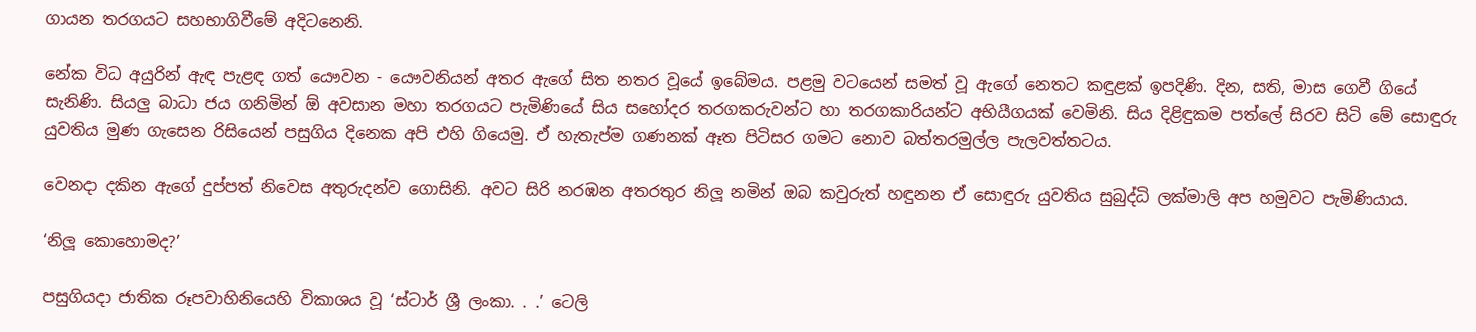ගායන තරගයට සහභාගිවීමේ අදිටනෙනි.

නේක විධ අයුරින් ඇඳ පැළඳ ගත් යෞවන - යෞවනියන් අතර ඇගේ සිත නතර වූයේ ඉබේමය. පළමු වටයෙන් සමත් වූ ඇගේ නෙතට කඳුළක් ඉපදිණි. දින, සති, මාස ගෙවී ගියේ සැනිණි. සියලු බාධා ජය ගනිමින් ඕ අවසාන මහා තරගයට පැමිණියේ සිය සහෝදර තරගකරුවන්ට හා තරගකාරියන්ට අභියීගයක් වෙමිනි. සිය දිළිඳුකම පත්ලේ සිරව සිටි මේ සොඳුරු යුවතිය මුණ ගැසෙන රිසියෙන් පසුගිය දිනෙක අපි එහි ගියෙමු. ඒ හැතැප්ම ගණනක් ඈත පිටිසර ගමට නොව බත්තරමුල්ල පැලවත්තටය.

වෙනදා දකින ඇගේ දුප්පත් නිවෙස අතුරුදන්ව ගොසිනි. අවට සිරි නරඹන අතරතුර නිලූ නමින් ඔබ කවුරුත් හඳුනන ඒ සොඳුරු යුවතිය සුබුද්ධි ලක්මාලි අප හමුවට පැමිණියාය.

‘නිලූ කොහොමද?’

පසුගියදා ජාතික රූපවාහිනියෙහි විකාශය වූ ‘ස්ටාර් ශ්‍රී ලංකා. . .’ ටෙලි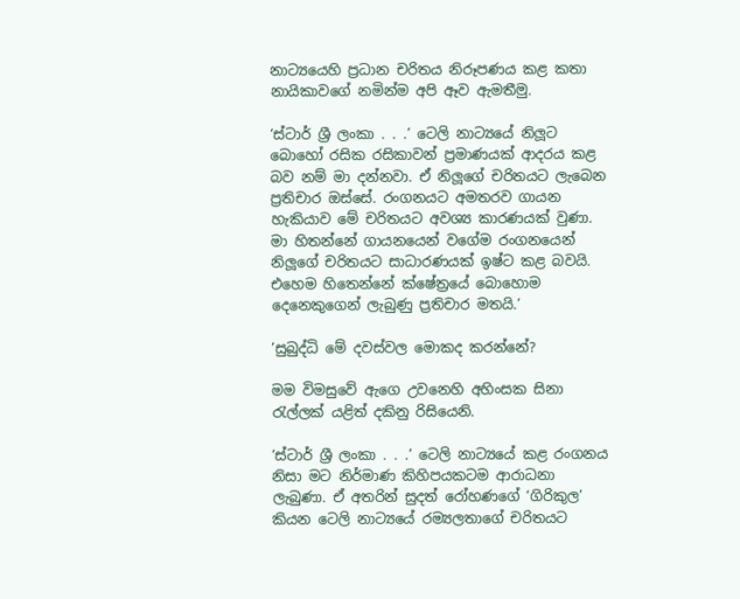නාට්‍යයෙහි ප්‍රධාන චරිතය නිරූපණය කළ කතා නායිකාවගේ නමින්ම අපි ඈව ඇමතීමු.

‘ස්ටාර් ශ්‍රී ලංකා . . .’ ටෙලි නාට්‍යයේ නිලූට බොහෝ රසික රසිකාවන් ප්‍රමාණයක් ආදරය කළ බව නම් මා දන්නවා. ඒ නිලූගේ චරිතයට ලැබෙන ප්‍රතිචාර ඔස්සේ. රංගනයට අමතරව ගායන හැකියාව මේ චරිතයට අවශ්‍ය කාරණයක් වුණා. මා හිතන්නේ ගායනයෙන් වගේම රංගනයෙන් නිලූගේ චරිතයට සාධාරණයක් ඉෂ්ට කළ බවයි. එහෙම හිතෙන්නේ ක්ෂේත්‍රයේ බොහොම දෙනෙකුගෙන් ලැබුණු ප්‍රතිචාර මතයි.’

’සුබුද්ධි මේ දවස්වල මොකද කරන්නේ?

මම විමසුවේ ඇගෙ උවනෙහි අහිංසක සිනා රැල්ලක් යළිත් දකිනු රිසියෙනි.

‘ස්ටාර් ශ්‍රී ලංකා . . .’ ටෙලි නාට්‍යයේ කළ රංගනය නිසා මට නිර්මාණ කිහිපයකටම ආරාධනා ලැබුණා. ඒ අතරින් සුදත් රෝහණගේ ‘ගිරිකුල’ කියන ටෙලි නාට්‍යයේ රම්‍යලතාගේ චරිතයට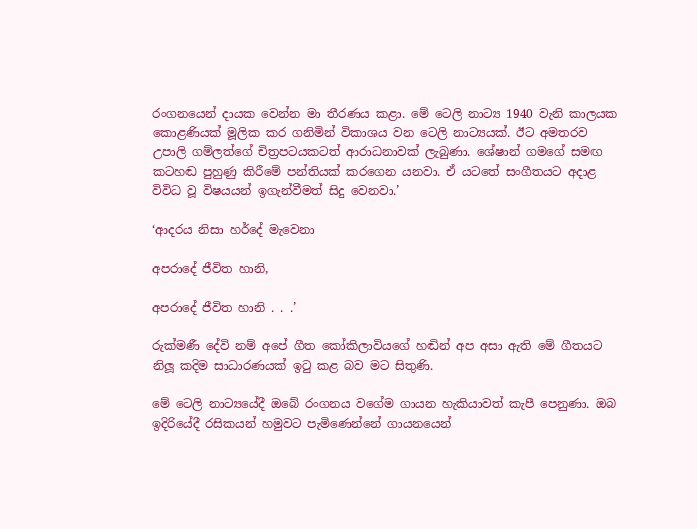රංගනයෙන් දායක වෙන්න මා තීරණය කළා. මේ ටෙලි නාට්‍ය 1940 වැනි කාලයක කොළණියක් මූලික කර ගනිමින් විකාශය වන ටෙලි නාට්‍යයක්. ඊට අමතරව උපාලි ගම්ලත්ගේ චිත්‍රපටයකටත් ආරාධනාවක් ලැබුණා. ශේෂාන් ගමගේ සමඟ කටහඬ පුහුණු කිරීමේ පන්තියක් කරගෙන යනවා. ඒ යටතේ සංගීතයට අදාළ විවිධ වූ විෂයයන් ඉගැන්වීමත් සිදු වෙනවා.’

‘ආදරය නිසා හර්දේ මැවෙනා

අපරාදේ ජීවිත හානි,

අපරාදේ ජීවිත හානි . . .’

රුක්මණී දේවි නම් අපේ ගීත කෝකිලාවියගේ හඬින් අප අසා ඇති මේ ගීතයට නිලූ කදිම සාධාරණයක් ඉටු කළ බව මට සිතුණි.

මේ ටෙලි නාට්‍යයේදී ඔබේ රංගනය වගේම ගායන හැකියාවත් කැපී පෙනුණා. ඔබ ඉදිරියේදී රසිකයන් හමුවට පැමිණෙන්නේ ගායනයෙන්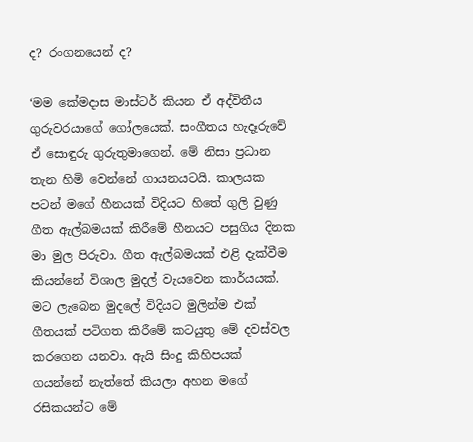ද? රංගනයෙන් ද?

‘මම කේමදාස මාස්ටර් කියන ඒ අද්විතීය ගුරුවරයාගේ ගෝලයෙක්. සංගීතය හැදෑරුවේ ඒ සොඳුරු ගුරුතුමාගෙන්. මේ නිසා ප්‍රධාන තැන හිමි වෙන්නේ ගායනයටයි. කාලයක පටන් මගේ හීනයක් විදියට හිතේ ගුලි වුණු ගීත ඇල්බමයක් කිරීමේ හීනයට පසුගිය දිනක මා මුල පිරුවා. ගීත ඇල්බමයක් එළි දැක්වීම කියන්නේ විශාල මුදල් වැයවෙන කාර්යයක්. මට ලැබෙන මුදලේ විදියට මුලින්ම එක් ගීතයක් පටිගත කිරීමේ කටයුතු මේ දවස්වල කරගෙන යනවා. ඇයි සිංදු කිහිපයක් ගයන්නේ නැත්තේ කියලා අහන මගේ රසිකයන්ට මේ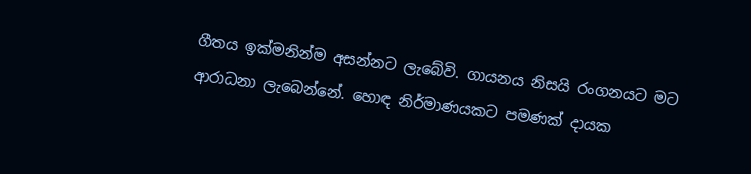ගීතය ඉක්මනින්ම අසන්නට ලැබේවි. ගායනය නිසයි රංගනයට මට ආරාධනා ලැබෙන්නේ. හොඳ නිර්මාණයකට පමණක් දායක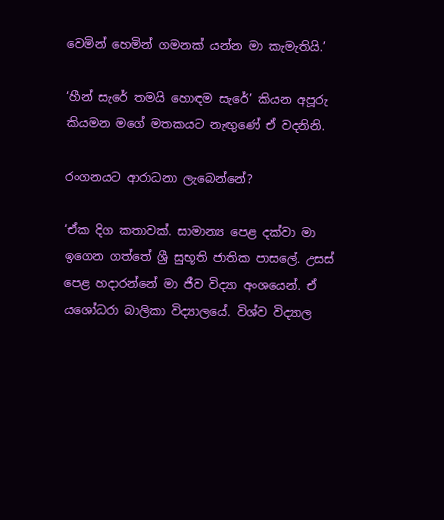වෙමින් හෙමින් ගමනක් යන්න මා කැමැතියි.’

‘හීන් සැරේ තමයි හොඳම සැරේ’ කියන අපූරු කියමන මගේ මතකයට නැඟුණේ ඒ වදනිනි.

රංගනයට ආරාධනා ලැබෙන්නේ?

‘ඒක දිග කතාවක්. සාමාන්‍ය පෙළ දක්වා මා ඉගෙන ගත්තේ ශ්‍රී සුභූති ජාතික පාසලේ. උසස් පෙළ හදාරන්නේ මා ජීව විද්‍යා අංශයෙන්. ඒ යශෝධරා බාලිකා විද්‍යාලයේ. විශ්ව විද්‍යාල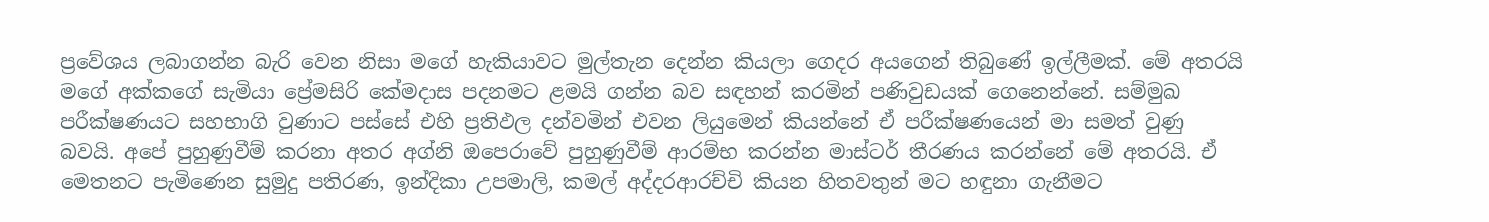ප්‍රවේශය ලබාගන්න බැරි වෙන නිසා මගේ හැකියාවට මුල්තැන දෙන්න කියලා ගෙදර අයගෙන් තිබුණේ ඉල්ලීමක්. මේ අතරයි මගේ අක්කගේ සැමියා ප්‍රේමසිරි කේමදාස පදනමට ළමයි ගන්න බව සඳහන් කරමින් පණිවුඩයක් ගෙනෙන්නේ. සම්මුඛ පරීක්ෂණයට සහභාගි වුණාට පස්සේ එහි ප්‍රතිඵල දන්වමින් එවන ලියුමෙන් කියන්නේ ඒ පරීක්ෂණයෙන් මා සමත් වුණු බවයි. අපේ පුහුණුවීම් කරනා අතර අග්නි ඔපෙරාවේ පුහුණුවීම් ආරම්භ කරන්න මාස්ටර් තීරණය කරන්නේ මේ අතරයි. ඒ මෙතනට පැමිණෙන සුමුදු පතිරණ, ඉන්දිකා උපමාලි, කමල් අද්දරආරච්චි කියන හිතවතුන් මට හඳුනා ගැනීමට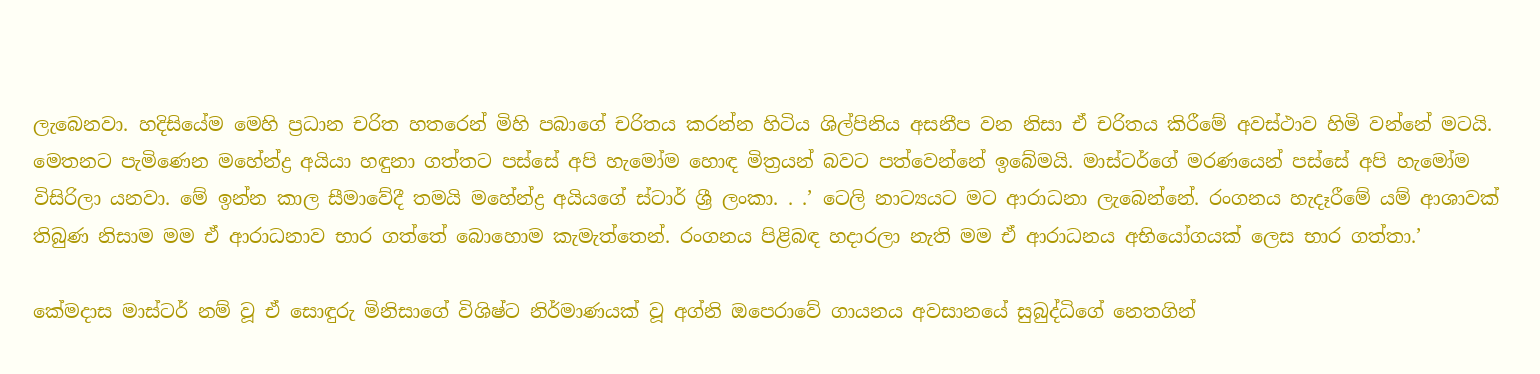ලැබෙනවා. හදිසියේම මෙහි ප්‍රධාන චරිත හතරෙන් මිහි පබාගේ චරිතය කරන්න හිටිය ශිල්පිනිය අසනීප වන නිසා ඒ චරිතය කිරීමේ අවස්ථාව හිමි වන්නේ මටයි. මෙතනට පැමිණෙන මහේන්ද්‍ර අයියා හඳුනා ගත්තට පස්සේ අපි හැමෝම හොඳ මිත්‍රයන් බවට පත්වෙන්නේ ඉබේමයි. මාස්ටර්ගේ මරණයෙන් පස්සේ අපි හැමෝම විසිරිලා යනවා. මේ ඉන්න කාල සීමාවේදී තමයි මහේන්ද්‍ර අයියගේ ස්ටාර් ශ්‍රී ලංකා. . .’ ටෙලි නාට්‍යයට මට ආරාධනා ලැබෙන්නේ. රංගනය හැදෑරීමේ යම් ආශාවක් තිබුණ නිසාම මම ඒ ආරාධනාව භාර ගත්තේ බොහොම කැමැත්තෙන්. රංගනය පිළිබඳ හදාරලා නැති මම ඒ ආරාධනය අභියෝගයක් ලෙස භාර ගත්තා.’

කේමදාස මාස්ටර් නම් වූ ඒ සොඳුරු මිනිසාගේ විශිෂ්ට නිර්මාණයක් වූ අග්නි ඔපෙරාවේ ගායනය අවසානයේ සුබුද්ධිගේ නෙතගින්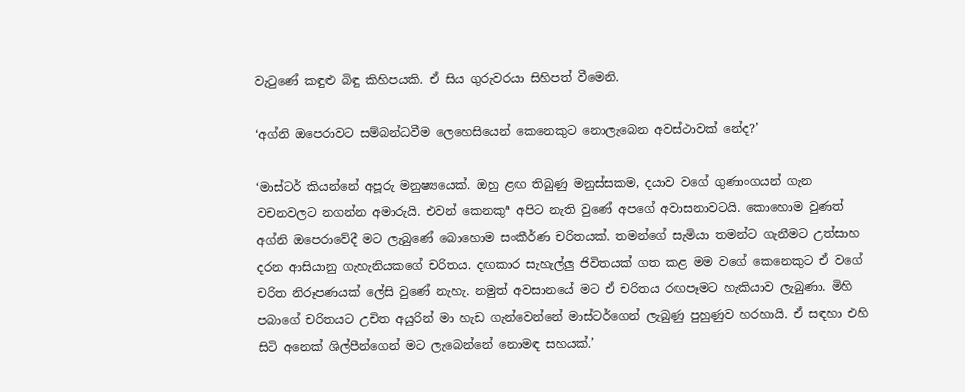වැටුණේ කඳුළු බිඳු කිහිපයකි. ඒ සිය ගුරුවරයා සිහිපත් වීමෙනි.

‘අග්නි ඔපෙරාවට සම්බන්ධවීම ලෙහෙසියෙන් කෙනෙකුට නොලැබෙන අවස්ථාවක් නේද?’

‘මාස්ටර් කියන්නේ අපූරු මනුෂ්‍යයෙක්. ඔහු ළඟ තිබුණු මනුස්සකම, දයාව වගේ ගුණාංගයන් ගැන වචනවලට නගන්න අමාරුයි. එවන් කෙනකුª අපිට නැති වුණේ අපගේ අවාසනාවටයි. කොහොම වුණත් අග්නි ඔපෙරාවේදී මට ලැබුණේ බොහොම සංකීර්ණ චරිතයක්. තමන්ගේ සැමියා තමන්ට ගැනීමට උත්සාහ දරන ආසියානු ගැහැනියකගේ චරිතය. දඟකාර සැහැල්ලු ජිවිතයක් ගත කළ මම වගේ කෙනෙකුට ඒ වගේ චරිත නිරූපණයක් ලේසි වුණේ නැහැ. නමුත් අවසානයේ මට ඒ චරිතය රඟපෑමට හැකියාව ලැබුණා. මිහි පබාගේ චරිතයට උචිත අයුරින් මා හැඩ ගැන්වෙන්නේ මාස්ටර්ගෙන් ලැබුණු පුහුණුව හරහායි. ඒ සඳහා එහි සිටි අනෙක් ශිල්පීන්ගෙන් මට ලැබෙන්නේ නොමඳ සහයක්.’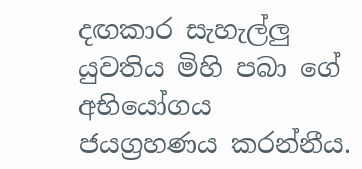දඟකාර සැහැල්ලු යුවතිය මිහි පබා ගේ අභියෝගය ජයග්‍රහණය කරන්නීය.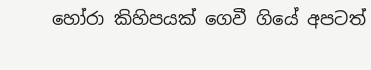හෝරා කිහිපයක් ගෙවී ගියේ අපටත්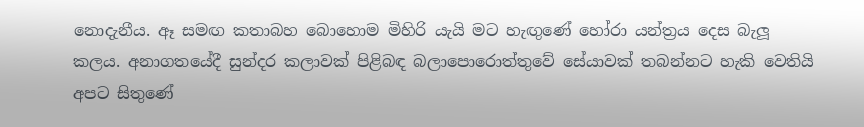නොදැනීය. ඈ සමඟ කතාබහ බොහොම මිහිරි යැයි මට හැඟුණේ හෝරා යන්ත්‍රය දෙස බැලූ කලය. අනාගතයේදී සුන්දර කලාවක් පිළිබඳ බලාපොරොත්තුවේ සේයාවක් තබන්නට හැකි වෙතියි අපට සිතුණේ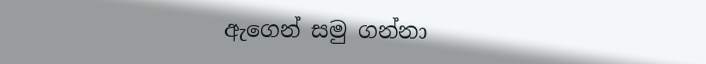ඇගෙන් සමු ගන්නා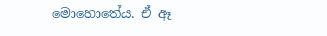මොහොතේය. ඒ ඈ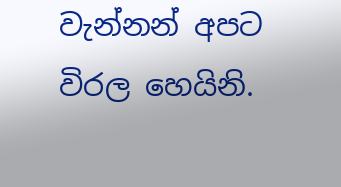වැන්නන් අපට විරල හෙයිනි.